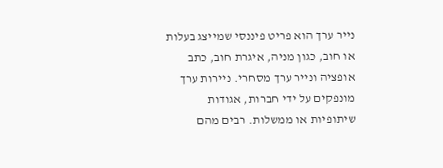נייר ערך הוא פריט פיננסי שמייצג בעלות או חוב, כגון מניה, איגרת חוב, כתב אופציה ונייר ערך מסחרי. ניירות ערך מונפקים על ידי חברות, אגודות שיתופיות או ממשלות. רבים מהם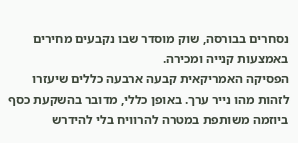נסחרים בבורסה, שוק מוסדר שבו נקבעים מחירים באמצעות קנייה ומכירה.
הפסיקה האמריקאית קבעה ארבעה כללים שיעזרו לזהות מהו נייר ערך. באופן כללי, מדובר בהשקעת כסף ביוזמה משותפת במטרה להרוויח בלי להידרש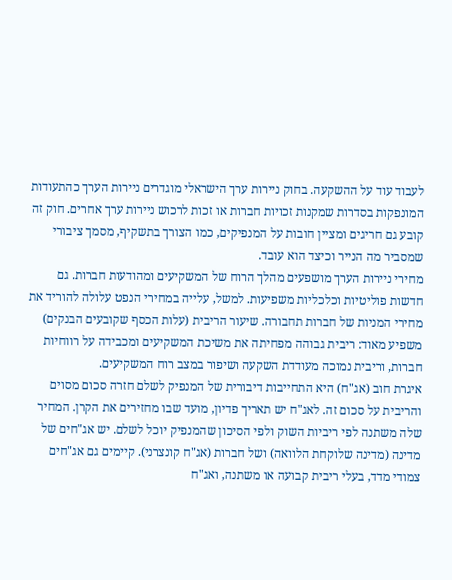לעבוד עוד על ההשקעה. בחוק ניירות ערך הישראלי מוגדרים ניירות הערך כהתעודות המונפקות בסדרות שמקנות זכויות חברות או זכות לרכוש ניירות ערך אחרים. חוק זה קובע גם חריגים ומציין חובות על המנפיקים, כמו הצורך בתשקיף, מסמך ציבורי שמסביר מה הנייר וכיצד הוא עובד.
מחירי ניירות הערך מושפעים מהלך הרוח של המשקיעים ומהודעות חברות. גם חדשות פוליטיות וכלכליות משפיעות. למשל, עלייה במחירי הנפט עלולה להוריד את מחירי המניות של חברות תחבורה. שיעור הריבית (עלות הכסף שקובעים הבנקים) משפיע מאוד: ריבית גבוהה מפחיתה את משיכת המשקיעים ומכבידה על רווחיות חברות, וריבית נמוכה מעודדת השקעה ושיפור במצב רוח המשקיעים.
איגרת חוב (אג"ח) היא התחייבות דיבורית של המנפיק לשלם חזרה סכום מסוים והריבית על סכום זה. לאג"ח יש תאריך פדיון, מועד שבו מחזירים את הקרן. המחיר שלה משתנה לפי ריביות השוק ולפי הסיכון שהמנפיק יוכל לשלם. יש אג"חים של מדינה (מדינה שלוקחת הלוואה) ושל חברות (אג"ח קונצרני). קיימים גם אג"חים צמודי מדד, בעלי ריבית קבועה או משתנה, ואג"ח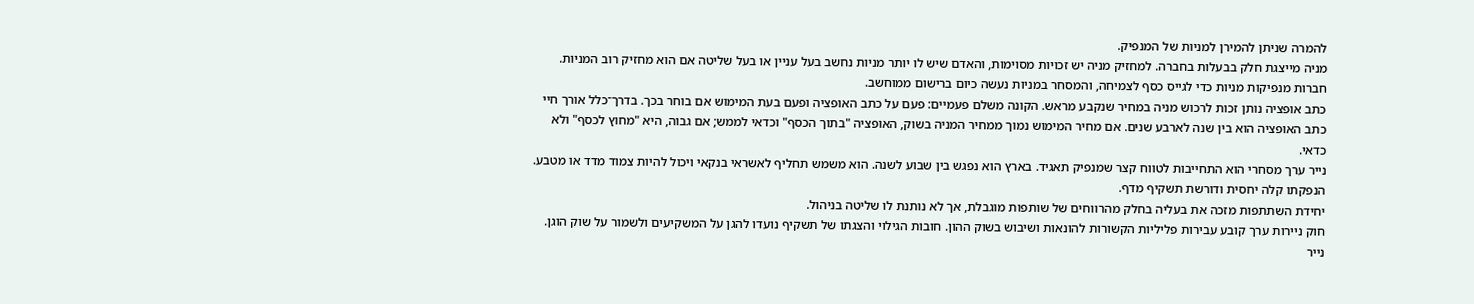להמרה שניתן להמירן למניות של המנפיק.
מניה מייצגת חלק בבעלות בחברה. למחזיק מניה יש זכויות מסוימות, והאדם שיש לו יותר מניות נחשב בעל עניין או בעל שליטה אם הוא מחזיק רוב המניות. חברות מנפיקות מניות כדי לגייס כסף לצמיחה, והמסחר במניות נעשה כיום ברישום ממוחשב.
כתב אופציה נותן זכות לרכוש מניה במחיר שנקבע מראש. הקונה משלם פעמיים: פעם על כתב האופציה ופעם בעת המימוש אם בוחר בכך. בדרך־כלל אורך חיי כתב האופציה הוא בין שנה לארבע שנים. אם מחיר המימוש נמוך ממחיר המניה בשוק, האופציה "בתוך הכסף" וכדאי לממש; אם גבוה, היא "מחוץ לכסף" ולא כדאי.
נייר ערך מסחרי הוא התחייבות לטווח קצר שמנפיק תאגיד. בארץ הוא נפגש בין שבוע לשנה. הוא משמש תחליף לאשראי בנקאי ויכול להיות צמוד מדד או מטבע. הנפקתו קלה יחסית ודורשת תשקיף מדף.
יחידת השתתפות מזכה את בעליה בחלק מהרווחים של שותפות מוגבלת, אך לא נותנת לו שליטה בניהול.
חוק ניירות ערך קובע עבירות פליליות הקשורות להונאות ושיבוש בשוק ההון. חובות הגילוי והצגתו של תשקיף נועדו להגן על המשקיעים ולשמור על שוק הוגן.
נייר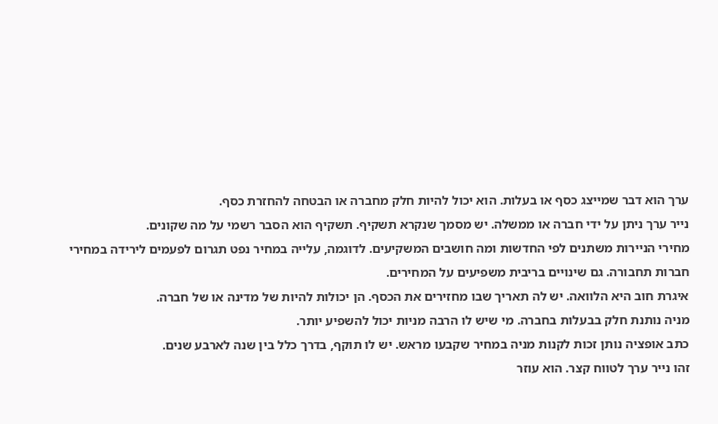ערך הוא דבר שמייצג כסף או בעלות. הוא יכול להיות חלק מחברה או הבטחה להחזרת כסף.
נייר ערך ניתן על ידי חברה או ממשלה. יש מסמך שנקרא תשקיף. תשקיף הוא הסבר רשמי על מה שקונים.
מחירי הניירות משתנים לפי החדשות ומה חושבים המשקיעים. לדוגמה, עלייה במחיר נפט תגרום לפעמים לירידה במחירי חברות תחבורה. גם שינויים בריבית משפיעים על המחירים.
איגרת חוב היא הלוואה. יש לה תאריך שבו מחזירים את הכסף. הן יכולות להיות של מדינה או של חברה.
מניה נותנת חלק בבעלות בחברה. מי שיש לו הרבה מניות יכול להשפיע יותר.
כתב אופציה נותן זכות לקנות מניה במחיר שקבעו מראש. יש לו תוקף, בדרך כלל בין שנה לארבע שנים.
זהו נייר ערך לטווח קצר. הוא עוזר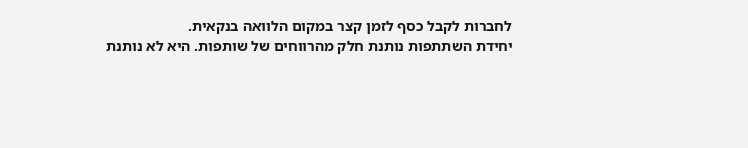לחברות לקבל כסף לזמן קצר במקום הלוואה בנקאית.
יחידת השתתפות נותנת חלק מהרווחים של שותפות. היא לא נותנת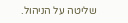שליטה על הניהול.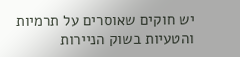יש חוקים שאוסרים על תרמיות והטעיות בשוק הניירות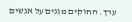ערך. החוקים מגנים על אנשים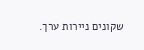שקונים ניירות ערך.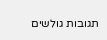תגובות גולשים